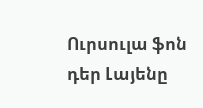Ուրսուլա ֆոն դեր Լայենը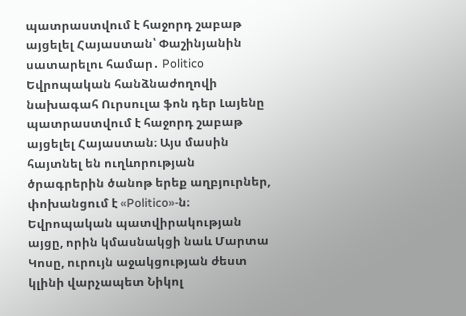պատրաստվում է հաջորդ շաբաթ այցելել Հայաստան՝ Փաշինյանին սատարելու համար․ Politico
Եվրոպական հանձնաժողովի նախագահ Ուրսուլա ֆոն դեր Լայենը պատրաստվում է հաջորդ շաբաթ այցելել Հայաստան։ Այս մասին հայտնել են ուղևորության ծրագրերին ծանոթ երեք աղբյուրներ, փոխանցում է «Politico»-ն։
Եվրոպական պատվիրակության այցը, որին կմասնակցի նաև Մարտա Կոսը, ուրույն աջակցության ժեստ կլինի վարչապետ Նիկոլ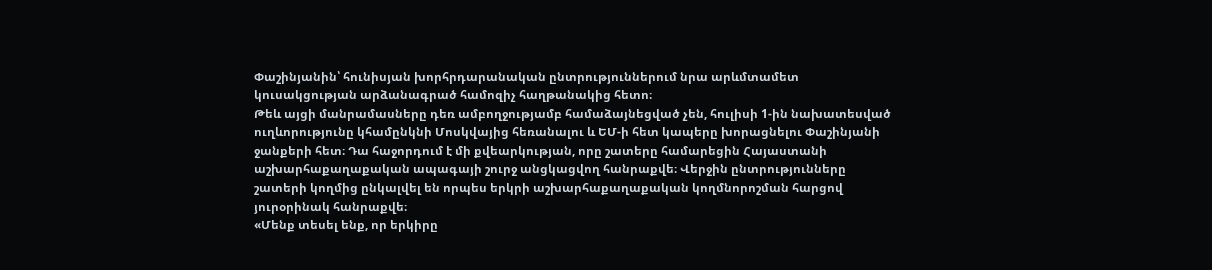Փաշինյանին՝ հունիսյան խորհրդարանական ընտրություններում նրա արևմտամետ կուսակցության արձանագրած համոզիչ հաղթանակից հետո։
Թեև այցի մանրամասները դեռ ամբողջությամբ համաձայնեցված չեն, հուլիսի 1-ին նախատեսված ուղևորությունը կհամընկնի Մոսկվայից հեռանալու և ԵՄ-ի հետ կապերը խորացնելու Փաշինյանի ջանքերի հետ։ Դա հաջորդում է մի քվեարկության, որը շատերը համարեցին Հայաստանի աշխարհաքաղաքական ապագայի շուրջ անցկացվող հանրաքվե։ Վերջին ընտրությունները շատերի կողմից ընկալվել են որպես երկրի աշխարհաքաղաքական կողմնորոշման հարցով յուրօրինակ հանրաքվե։
«Մենք տեսել ենք, որ երկիրը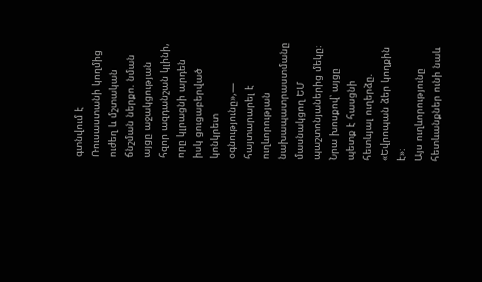գտնվում է Ռուսաստանի կողմից ուժեղ և մշտական ճնշման ներքո. նման այցը աջակցության հզոր ազդանշան կլինի, որը կլրացնի արդեն իսկ ցուցաբերված կոնկրետ օգնությունը»,— հայտարարել է ուղևորության նախապատրաստմանը մասնակցող ԵՄ պաշտոնյաներից մեկը։ Նրա խոսքով՝ այցը պետք է հասցնի հետևյալ ուղերձը. «Եվրոպան ձեր կողքին է»։
Այս ուղևորությունը հետևանքներ ունի նաև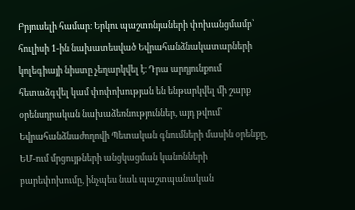Բրյուսելի համար։ Երկու պաշտոնյաների փոխանցմամբ՝ հուլիսի 1-ին նախատեսված Եվրահանձնակատարների կոլեգիայի նիստը չեղարկվել է։ Դրա արդյունքում հետաձգվել կամ փոփոխության են ենթարկվել մի շարք օրենսդրական նախաձեռնություններ, այդ թվում՝ Եվրահանձնաժողովի Պետական գնումների մասին օրենքը, ԵՄ-ում մրցույթների անցկացման կանոնների բարեփոխումը, ինչպես նաև պաշտպանական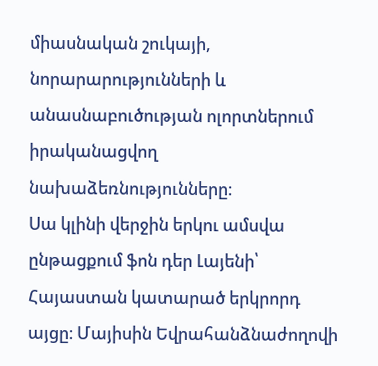միասնական շուկայի, նորարարությունների և անասնաբուծության ոլորտներում իրականացվող նախաձեռնությունները։
Սա կլինի վերջին երկու ամսվա ընթացքում ֆոն դեր Լայենի՝ Հայաստան կատարած երկրորդ այցը։ Մայիսին Եվրահանձնաժողովի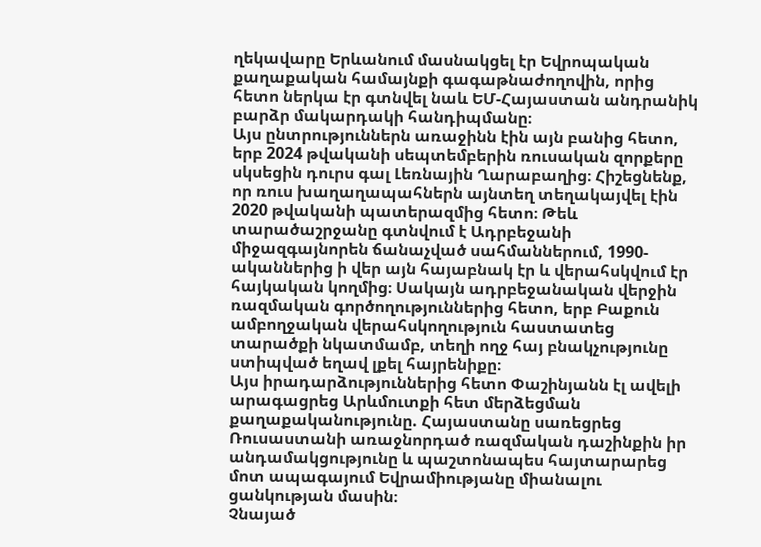ղեկավարը Երևանում մասնակցել էր Եվրոպական քաղաքական համայնքի գագաթնաժողովին, որից հետո ներկա էր գտնվել նաև ԵՄ-Հայաստան անդրանիկ բարձր մակարդակի հանդիպմանը։
Այս ընտրություններն առաջինն էին այն բանից հետո, երբ 2024 թվականի սեպտեմբերին ռուսական զորքերը սկսեցին դուրս գալ Լեռնային Ղարաբաղից։ Հիշեցնենք, որ ռուս խաղաղապահներն այնտեղ տեղակայվել էին 2020 թվականի պատերազմից հետո։ Թեև տարածաշրջանը գտնվում է Ադրբեջանի միջազգայնորեն ճանաչված սահմաններում, 1990-ականներից ի վեր այն հայաբնակ էր և վերահսկվում էր հայկական կողմից։ Սակայն ադրբեջանական վերջին ռազմական գործողություններից հետո, երբ Բաքուն ամբողջական վերահսկողություն հաստատեց տարածքի նկատմամբ, տեղի ողջ հայ բնակչությունը ստիպված եղավ լքել հայրենիքը։
Այս իրադարձություններից հետո Փաշինյանն էլ ավելի արագացրեց Արևմուտքի հետ մերձեցման քաղաքականությունը. Հայաստանը սառեցրեց Ռուսաստանի առաջնորդած ռազմական դաշինքին իր անդամակցությունը և պաշտոնապես հայտարարեց մոտ ապագայում Եվրամիությանը միանալու ցանկության մասին։
Չնայած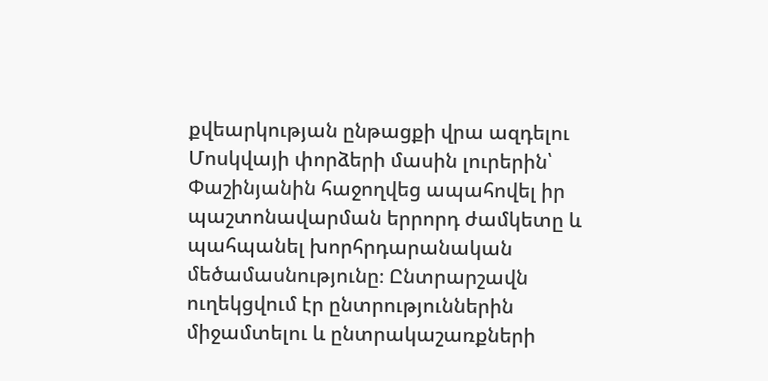քվեարկության ընթացքի վրա ազդելու Մոսկվայի փորձերի մասին լուրերին՝ Փաշինյանին հաջողվեց ապահովել իր պաշտոնավարման երրորդ ժամկետը և պահպանել խորհրդարանական մեծամասնությունը։ Ընտրարշավն ուղեկցվում էր ընտրություններին միջամտելու և ընտրակաշառքների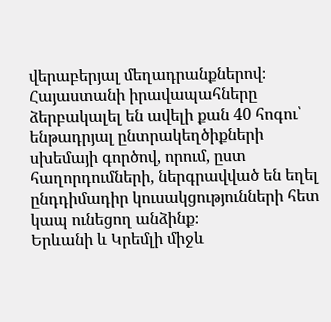վերաբերյալ մեղադրանքներով։ Հայաստանի իրավապահները ձերբակալել են ավելի քան 40 հոգու՝ ենթադրյալ ընտրակեղծիքների սխեմայի գործով, որում, ըստ հաղորդումների, ներգրավված են եղել ընդդիմադիր կուսակցությունների հետ կապ ունեցող անձինք։
Երևանի և Կրեմլի միջև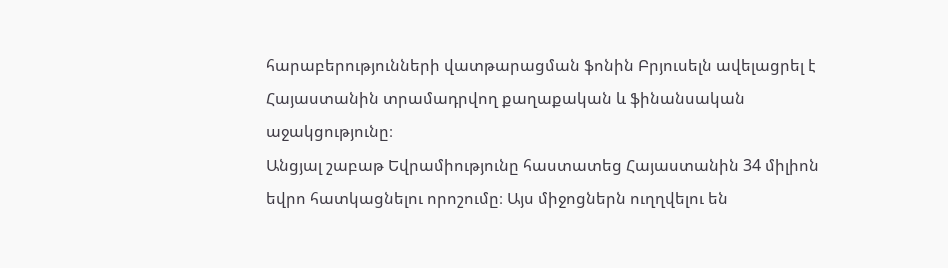հարաբերությունների վատթարացման ֆոնին Բրյուսելն ավելացրել է Հայաստանին տրամադրվող քաղաքական և ֆինանսական աջակցությունը։
Անցյալ շաբաթ Եվրամիությունը հաստատեց Հայաստանին 34 միլիոն եվրո հատկացնելու որոշումը։ Այս միջոցներն ուղղվելու են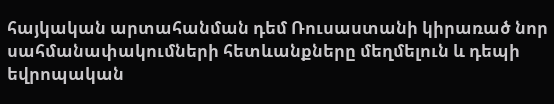հայկական արտահանման դեմ Ռուսաստանի կիրառած նոր սահմանափակումների հետևանքները մեղմելուն և դեպի եվրոպական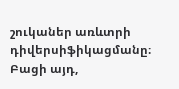շուկաներ առևտրի դիվերսիֆիկացմանը։ Բացի այդ,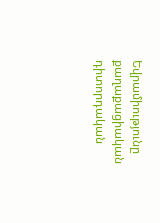Եվրամիությունը քաղաքացիական դիտորդական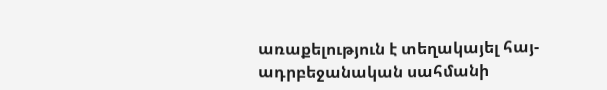առաքելություն է տեղակայել հայ-ադրբեջանական սահմանի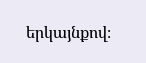երկայնքով։